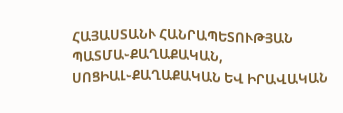ՀԱՅԱՍՏԱՆՒ ՀԱՆՐԱՊԵՏՈՒԹՅԱՆ ՊԱՏՄԱ֊ՔԱՂԱՔԱԿԱՆ, ՍՈՑԻԱԼ֊ՔԱՂԱՔԱԿԱՆ ԵՎ ԻՐԱՎԱԿԱՆ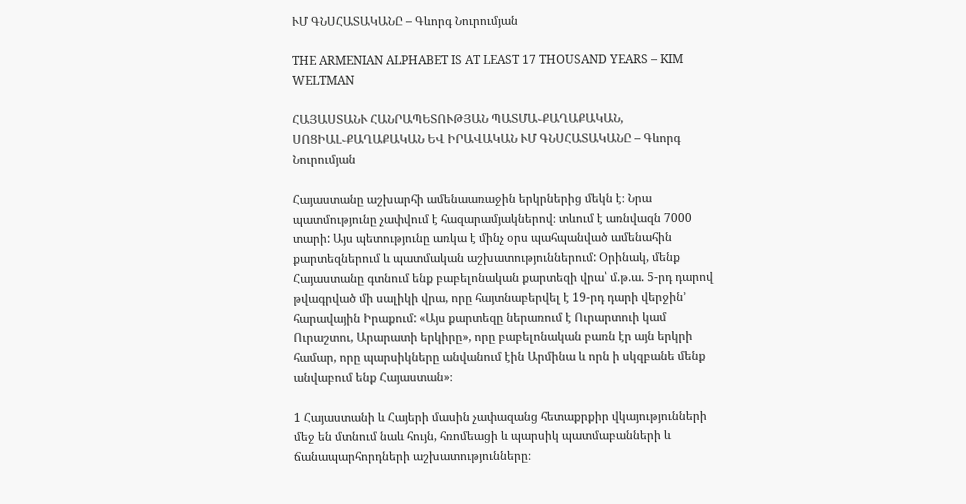ՒՄ ԳՆՍՀԱՏԱԿԱՆԸ – Գևորգ Նուրումյան

THE ARMENIAN ALPHABET IS AT LEAST 17 THOUSAND YEARS – KIM WELTMAN

ՀԱՅԱՍՏԱՆՒ ՀԱՆՐԱՊԵՏՈՒԹՅԱՆ ՊԱՏՄԱ֊ՔԱՂԱՔԱԿԱՆ, ՍՈՑԻԱԼ֊ՔԱՂԱՔԱԿԱՆ ԵՎ ԻՐԱՎԱԿԱՆ ՒՄ ԳՆՍՀԱՏԱԿԱՆԸ – Գևորգ Նուրումյան

Հայաստանը աշխարհի ամենաառաջին երկրներից մեկն է։ Նրա պատմությունը չափվում է հազարամյակներով։ տևում է առնվազն 7000 տարի: Այս պետությունը առկա է մինչ օրս պահպանված ամենահին քարտեզներում և պատմական աշխատություններում: Օրինակ, մենք Հայաստանը գտնում ենք բաբելոնական քարտեզի վրա՝ մ.թ.ա. 5-րդ դարով թվագրված մի սալիկի վրա, որը հայտնաբերվել է 19-րդ դարի վերջին’ հարավային Իրաքում: «Այս քարտեզը ներառում է Ուրարտուի կամ Ուրաշտու, Արարատի երկիրը», որը բաբելոնական բառն էր այն երկրի համար, որը պարսիկները անվանում էին Արմինա և որն ի սկզբանե մենք անվաբում ենք Հայաստան»։

1 Հայաստանի և Հայերի մասին չափազանց հետաքրքիր վկայությունների մեջ են մտնում նաև հույն, հռոմեացի և պարսիկ պատմաբանների և ճանապարհորդների աշխատությունները։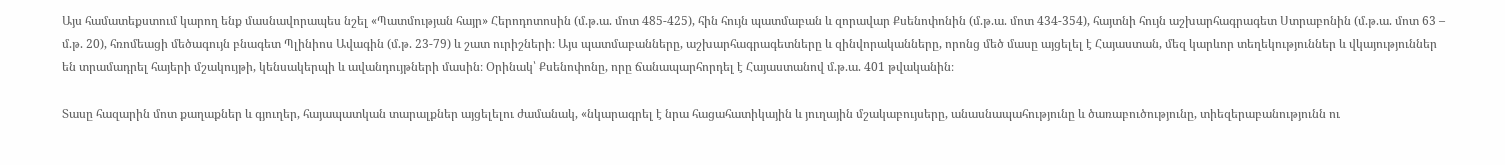Այս համատեքստում կարող ենք մասնավորապես նշել «Պատմության հայր» Հերոդոտոսին (մ.թ.ա. մոտ 485-425), հին հույն պատմաբան և զորավար Քսենոփոնին (մ.թ.ա. մոտ 434-354), հայտնի հույն աշխարհագրագետ Ստրաբոնին (մ.թ.ա. մոտ 63 – մ.թ. 20), հռոմեացի մեծագույն բնագետ Պլինիոս Ավագին (մ.թ. 23-79) և շատ ուրիշների։ Այս պատմաբանները, աշխարհագրագետները և զինվորականները, որոնց մեծ մասը այցելել է Հայաստան, մեզ կարևոր տեղեկություններ և վկայություններ են տրամադրել հայերի մշակույթի, կենսակերպի և ավանդույթների մասին։ Օրինակ՝ Քսենոփոնը, որը ճանապարհորդել է Հայաստանով մ.թ.ա. 401 թվականին։

Տասը հազարին մոտ քաղաքներ և գյուղեր, հայապատկան տարալքներ այցելելու ժամանակ, «նկարագրել է նրա հացահատիկային և յուղային մշակաբույսերը, անասնապահությունը և ծառաբուծությունը, տիեզերաբանությունն ու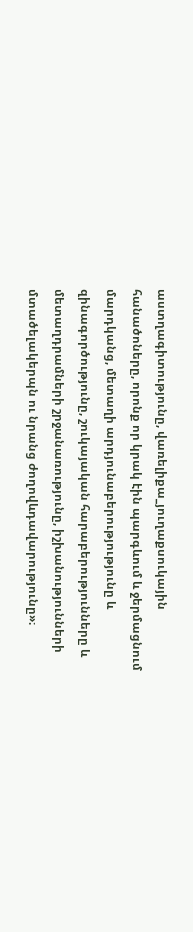աստղագիտությունը, վառելիքա_յուղաքսուկային հանածոները, որոնք որ կրակ էին պարգևում և ջերմացնում մարդկանց, մետաղի արդյունաբերությությունը և զինագործությունը, շուկայական հարաբերությունները և մետաղդրամների շրջանառությունը, իշխանությունների մտածելակերպն ու նրանց ժողովևդավարությունը»։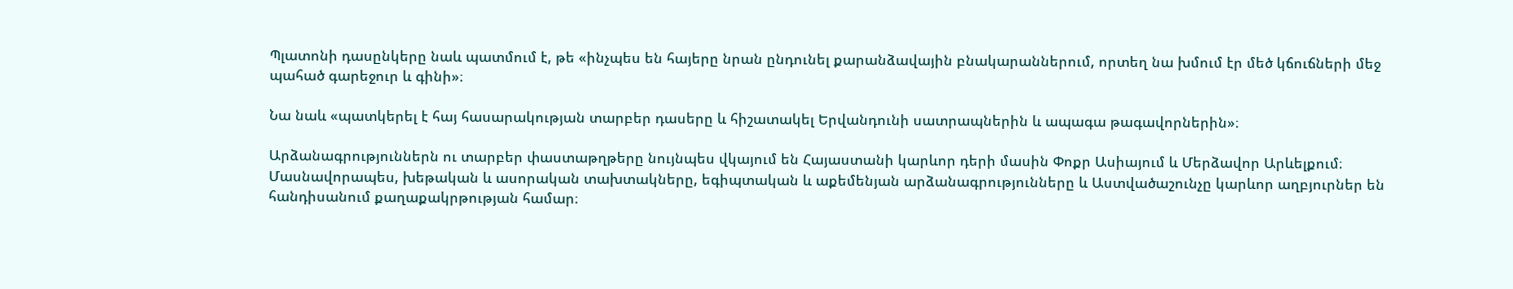Պլատոնի դասընկերը նաև պատմում է, թե «ինչպես են հայերը նրան ընդունել քարանձավային բնակարաններում, որտեղ նա խմում էր մեծ կճուճների մեջ պահած գարեջուր և գինի»։

Նա նաև «պատկերել է հայ հասարակության տարբեր դասերը և հիշատակել Երվանդունի սատրապներին և ապագա թագավորներին»։

Արձանագրություններն ու տարբեր փաստաթղթերը նույնպես վկայում են Հայաստանի կարևոր դերի մասին Փոքր Ասիայում և Մերձավոր Արևելքում։ Մասնավորապես, խեթական և ասորական տախտակները, եգիպտական և աքեմենյան արձանագրությունները և Աստվածաշունչը կարևոր աղբյուրներ են հանդիսանում քաղաքակրթության համար։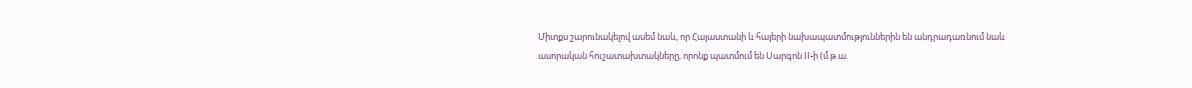Միտքս շարունակելով ասեմ նաև, որ Հայաստանի և հայերի նախապատմություններին են անդրադառնում նաև ասորական հուշատախտակները, որոնք պատմում են Սարգոն II-ի (մ.թ.ա.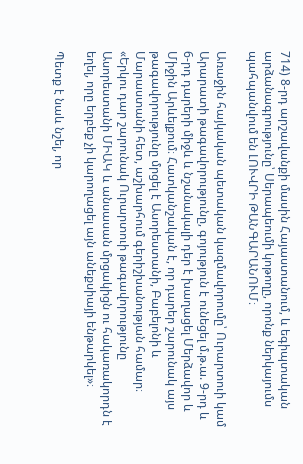714) 8-րդ արշավանքի մասին Հայաստանում, և եգիպտական արձանագրությունը՝ Սերապեումի կոթողը, որոնք ներկայումս պահպանվում են ԼՈՒՎՐԻ ԹԱՆԳԱՐԱՆՈՒՄ։

Առաջին հայկական պետական կազմավորումը՝ Ուրարտուի կամ Արարատի թագավորությունը, գոյություն է ունեցել մ.թ.ա. 9-րդ և 6-րդ դարերի միջև և նշանակալի դեր է խաղացել Մերձավոր և Միջին Արևելքում։ Հատկանշական է, որ դարեր շարունակ այս թագավորությունը մրցել է Ասորեստանի, Բաբելոնի և Մարաստանի հետ, աշխարհում գերիշխանության համար։ «Երկու դար շարունակ Ուրարտուի թագավորությունը Ասորեստանի ՄԻԱԿ և անսասան մրցակիցն ու հակառակորդն է եղել, որը երբեք չի կարողացել այն անեքսիայի ենթարկել»։

Պետք է նաև նշել, որ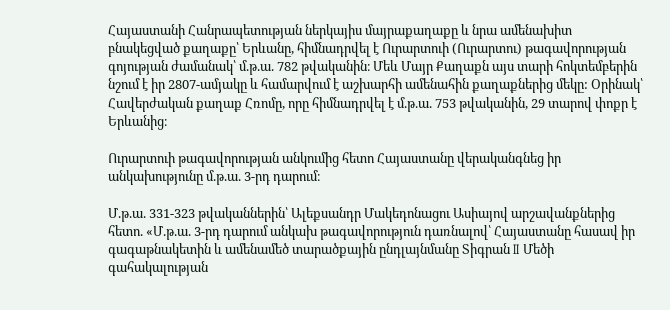Հայաստանի Հանրապետության ներկայիս մայրաքաղաքը և նրա ամենախիտ բնակեցված քաղաքը՝ Երևանը, հիմնադրվել է Ուրարտուի (Ուրարտու) թագավորության գոյության ժամանակ՝ մ.թ.ա. 782 թվականին։ Մեև Մայր Քաղաքն այս տարի հոկտեմբերին նշում է իր 2807-ամյակը և համարվում է աշխարհի ամենահին քաղաքներից մեկը: Օրինակ՝ Հավերժական քաղաք Հռոմը, որը հիմնադրվել է մ.թ.ա. 753 թվականին, 29 տարով փոքր է Երևանից։

Ուրարտուի թագավորության անկումից հետո Հայաստանը վերականգնեց իր անկախությունը մ.թ.ա. 3-րդ դարում։

Մ.թ.ա. 331-323 թվականներին՝ Ալեքսանդր Մակեդոնացու Ասիայով արշավանքներից հետո. «Մ.թ.ա. 3-րդ դարում անկախ թագավորություն դառնալով՝ Հայաստանը հասավ իր գագաթնակետին և ամենամեծ տարածքային ընդլայնմանը Տիգրան II Մեծի գահակալության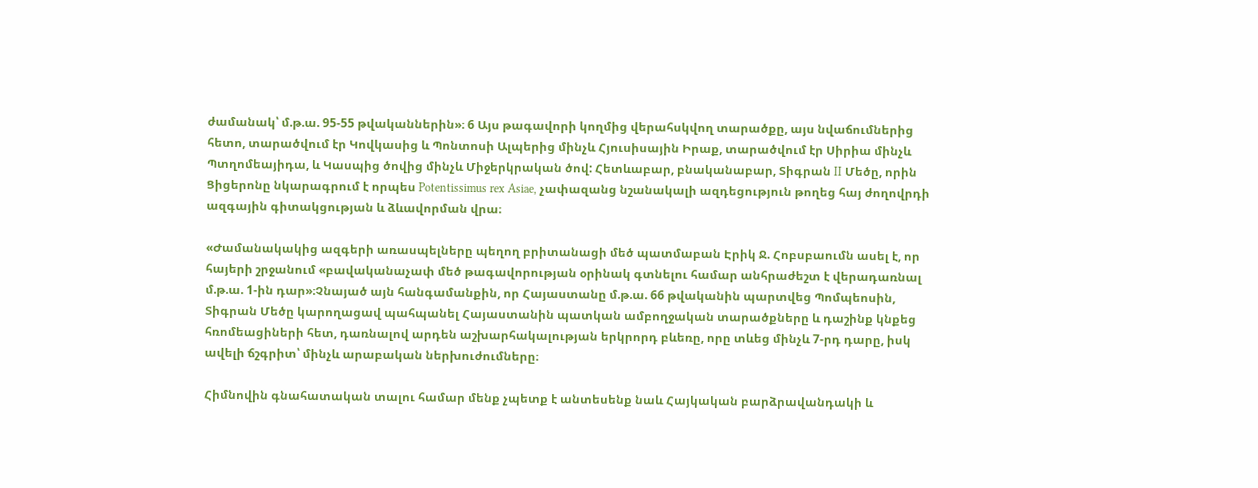ժամանակ՝ մ.թ.ա. 95-55 թվականներին»։ 6 Այս թագավորի կողմից վերահսկվող տարածքը, այս նվաճումներից հետո, տարածվում էր Կովկասից և Պոնտոսի Ալպերից մինչև Հյուսիսային Իրաք, տարածվում էր Սիրիա մինչև Պտղոմեայիդա, և Կասպից ծովից մինչև Միջերկրական ծով: Հետևաբար, բնականաբար, Տիգրան II Մեծը, որին Ցիցերոնը նկարագրում է որպես Potentissimus rex Asiae, չափազանց նշանակալի ազդեցություն թողեց հայ ժողովրդի ազգային գիտակցության և ձևավորման վրա։

«Ժամանակակից ազգերի առասպելները պեղող բրիտանացի մեծ պատմաբան Էրիկ Ջ. Հոբսբաումն ասել է, որ հայերի շրջանում «բավականաչափ մեծ թագավորության օրինակ գտնելու համար անհրաժեշտ է վերադառնալ մ.թ.ա. 1-ին դար»։Չնայած այն հանգամանքին, որ Հայաստանը մ.թ.ա. 66 թվականին պարտվեց Պոմպեոսին, Տիգրան Մեծը կարողացավ պահպանել Հայաստանին պատկան ամբողջական տարածքները և դաշինք կնքեց հռոմեացիների հետ, դառնալով արդեն աշխարհակալության երկրորդ բևեռը, որը տևեց մինչև 7-րդ դարը, իսկ ավելի ճշգրիտ՝ մինչև արաբական ներխուժումները։

Հիմնովին գնահատական տալու համար մենք չպետք է անտեսենք նաև Հայկական բարձրավանդակի և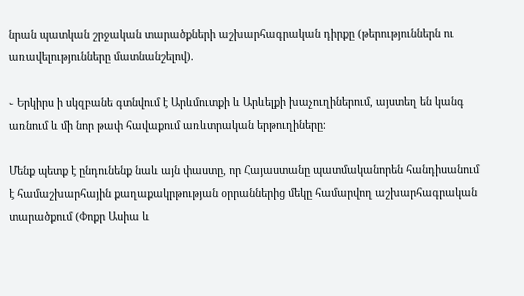նրան պատկան շրջական տարածքների աշխարհագրական դիրքը (թերություններն ու առավելությունները մատնանշելով).

֊ Երկիրս ի սկզբանե գտնվում է Արևմուտքի և Արևելքի խաչուղիներում, այստեղ են կանգ առնում և մի նոր թափ հավաքում առևտրական երթուղիները։

Մենք պետք է ընդունենք նաև այն փաստը, որ Հայաստանը պատմականորեն հանդիսանում է համաշխարհային քաղաքակրթության օրրաններից մեկը համարվող աշխարհագրական տարածքում (Փոքր Ասիա և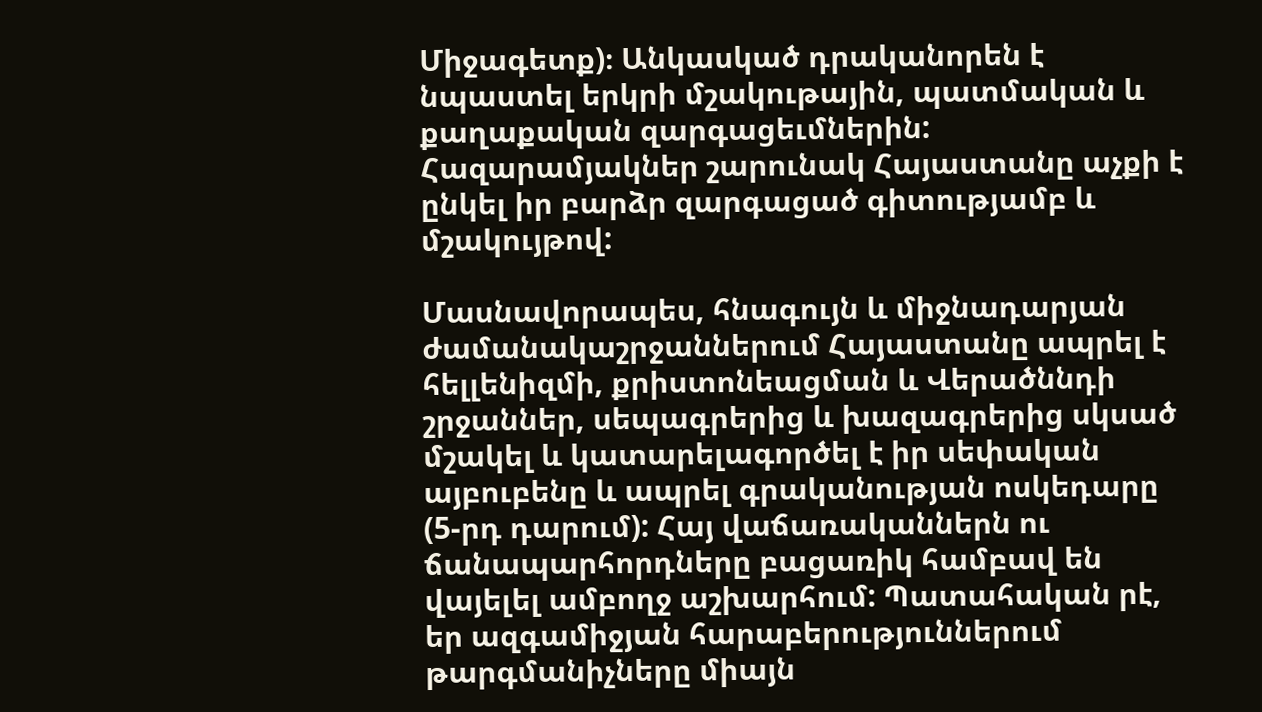Միջագետք)։ Անկասկած դրականորեն է նպաստել երկրի մշակութային, պատմական և քաղաքական զարգացեւմներին: Հազարամյակներ շարունակ Հայաստանը աչքի է ընկել իր բարձր զարգացած գիտությամբ և մշակույթով:

Մասնավորապես, հնագույն և միջնադարյան ժամանակաշրջաններում Հայաստանը ապրել է հելլենիզմի, քրիստոնեացման և Վերածննդի շրջաններ, սեպագրերից և խազագրերից սկսած մշակել և կատարելագործել է իր սեփական այբուբենը և ապրել գրականության ոսկեդարը (5-րդ դարում): Հայ վաճառականներն ու ճանապարհորդները բացառիկ համբավ են վայելել ամբողջ աշխարհում: Պատահական րէ, եր ազգամիջյան հարաբերություններում թարգմանիչները միայն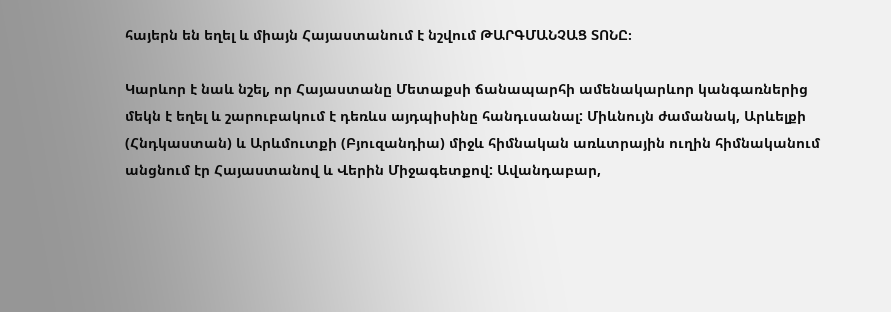հայերն են եղել և միայն Հայաստանում է նշվում ԹԱՐԳՄԱՆՉԱՑ ՏՈՆԸ։

Կարևոր է նաև նշել, որ Հայաստանը Մետաքսի ճանապարհի ամենակարևոր կանգառներից մեկն է եղել և շարուբակում է դեռևս այդպիսինը հանդւսանալ: Միևնույն ժամանակ, Արևելքի (Հնդկաստան) և Արևմուտքի (Բյուզանդիա) միջև հիմնական առևտրային ուղին հիմնականում անցնում էր Հայաստանով և Վերին Միջագետքով: Ավանդաբար,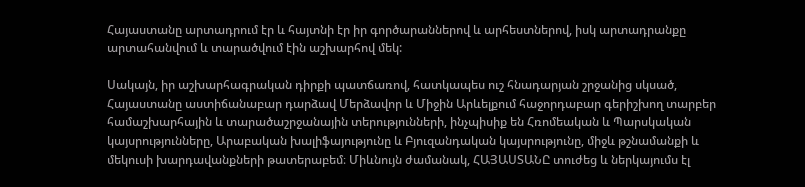Հայաստանը արտադրում էր և հայտնի էր իր գործարաններով և արհեստներով, իսկ արտադրանքը արտահանվում և տարածվում էին աշխարհով մեկ:

Սակայն, իր աշխարհագրական դիրքի պատճառով, հատկապես ուշ հնադարյան շրջանից սկսած, Հայաստանը աստիճանաբար դարձավ Մերձավոր և Միջին Արևելքում հաջորդաբար գերիշխող տարբեր համաշխարհային և տարածաշրջանային տերությունների, ինչպիսիք են Հռոմեական և Պարսկական կայսրությունները, Արաբական խալիֆայությունը և Բյուզանդական կայսրությունը, միջև թշնամանքի և մեկուսի խարդավանքների թատերաբեմ։ Միևնույն ժամանակ, ՀԱՅԱՍՏԱՆԸ տուժեց և ներկայումս էլ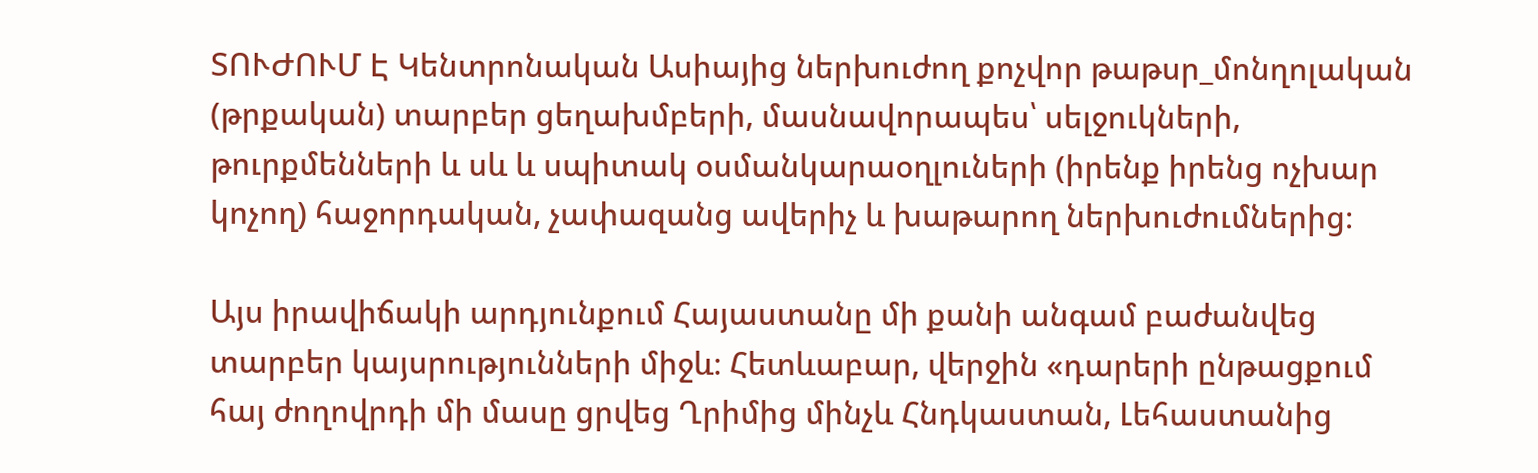ՏՈՒԺՈՒՄ Է Կենտրոնական Ասիայից ներխուժող քոչվոր թաթսր_մոնղոլական (թրքական) տարբեր ցեղախմբերի, մասնավորապես՝ սելջուկների, թուրքմենների և սև և սպիտակ օսմանկարաօղլուների (իրենք իրենց ոչխար կոչող) հաջորդական, չափազանց ավերիչ և խաթարող ներխուժումներից։

Այս իրավիճակի արդյունքում Հայաստանը մի քանի անգամ բաժանվեց տարբեր կայսրությունների միջև։ Հետևաբար, վերջին «դարերի ընթացքում հայ ժողովրդի մի մասը ցրվեց Ղրիմից մինչև Հնդկաստան, Լեհաստանից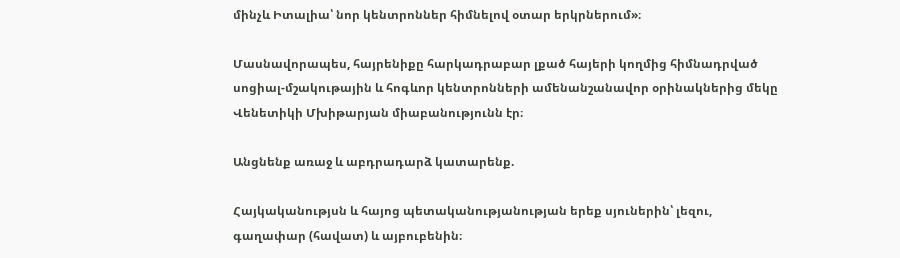մինչև Իտալիա՝ նոր կենտրոններ հիմնելով օտար երկրներում»։

Մասնավորապես, հայրենիքը հարկադրաբար լքած հայերի կողմից հիմնադրված սոցիալ-մշակութային և հոգևոր կենտրոնների ամենանշանավոր օրինակներից մեկը Վենետիկի Մխիթարյան միաբանությունն էր։

Անցնենք առաջ և աբդրադարձ կատարենք.

Հայկականությսն և հայոց պետականությանության երեք սյուներին՝ լեզու, գաղափար (հավատ) և այբուբենին։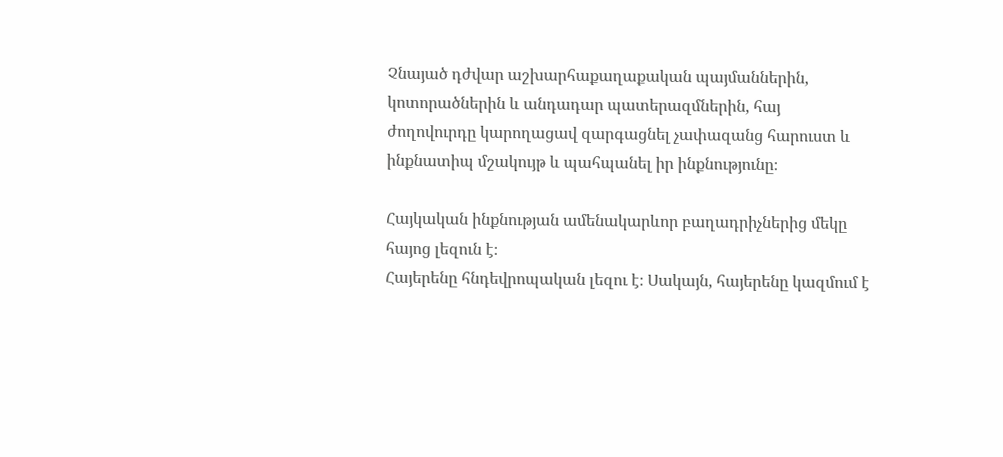Չնայած դժվար աշխարհաքաղաքական պայմաններին, կոտորածներին և անդադար պատերազմներին, հայ ժողովուրդը կարողացավ զարգացնել չափազանց հարուստ և ինքնատիպ մշակույթ և պահպանել իր ինքնությունը։

Հայկական ինքնության ամենակարևոր բաղադրիչներից մեկը հայոց լեզուն է։
Հայերենը հնդեվրոպական լեզու է։ Սակայն, հայերենը կազմում է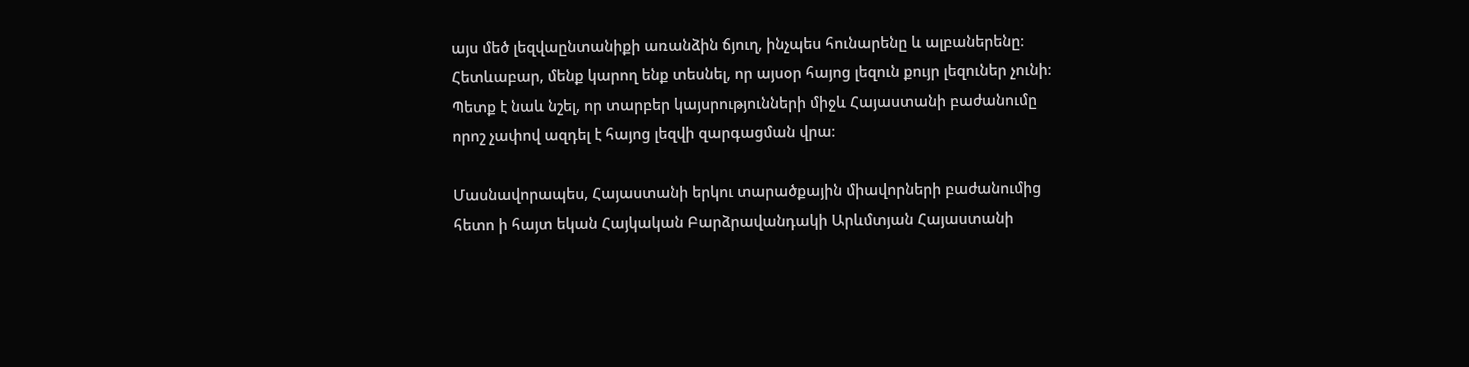այս մեծ լեզվաընտանիքի առանձին ճյուղ, ինչպես հունարենը և ալբաներենը։ Հետևաբար, մենք կարող ենք տեսնել, որ այսօր հայոց լեզուն քույր լեզուներ չունի։ Պետք է նաև նշել, որ տարբեր կայսրությունների միջև Հայաստանի բաժանումը որոշ չափով ազդել է հայոց լեզվի զարգացման վրա։

Մասնավորապես, Հայաստանի երկու տարածքային միավորների բաժանումից հետո ի հայտ եկան Հայկական Բարձրավանդակի Արևմտյան Հայաստանի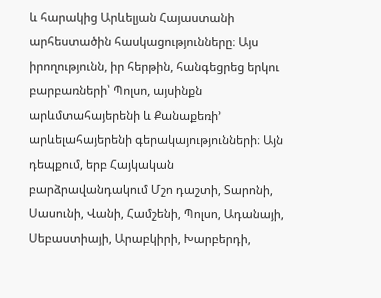և հարակից Արևելյան Հայաստանի արհեստածին հասկացությունները։ Այս իրողությունն, իր հերթին, հանգեցրեց երկու բարբառների՝ Պոլսո, այսինքն արևմտահայերենի և Քանաքեռի’ արևելահայերենի գերակայությունների։ Այն դեպքում, երբ Հայկական բարձրավանդակում Մշո դաշտի, Տարոնի, Սասունի, Վանի, Համշենի, Պոլսո, Ադանայի, Սեբաստիայի, Արաբկիրի, Խարբերդի,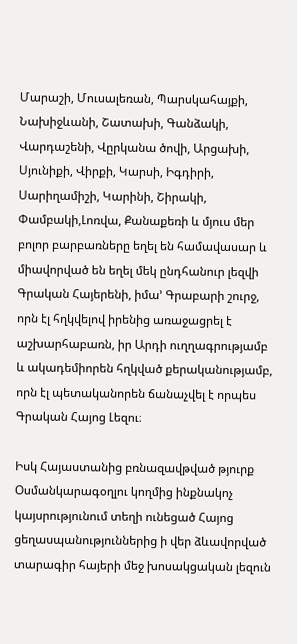Մարաշի, Մուսալեռան, Պարսկահայքի, Նախիջևանի, Շատախի, Գանձակի, Վարդաշենի, Վըրկանա ծովի, Արցախի, Սյունիքի, Վիրքի, Կարսի, Իգդիրի, Սարիղամիշի, Կարինի, Շիրակի, Փամբակի,Լոռվա, Քանաքեռի և մյուս մեր բոլոր բարբառները եղել են համավասար և միավորված են եղել մեկ ընդհանուր լեզվի Գրական Հայերենի, իմա’ Գրաբարի շուրջ, որն էլ հղկվելով իրենից առաջացրել է աշխարհաբառն, իր Արդի ուղղագրությամբ և ակադեմիորեն հղկված քերականությամբ, որն էլ պետականորեն ճանաչվել է որպես Գրական Հայոց Լեզու։

Իսկ Հայաստանից բռնազավթված թյուրք Օսմանկարագօղլու կողմից ինքնակոչ կայսրությունում տեղի ունեցած Հայոց ցեղասպանություններից ի վեր ձևավորված տարագիր հայերի մեջ խոսակցական լեզուն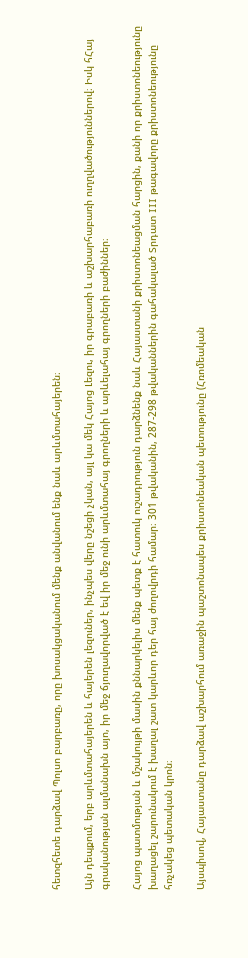հետզհետե դարձավ Պոլսո բարբառը, որը խոսակցականում մենք անվանում ենք նաև արևմտահայերեն։

Այն դեպքում, երբ արևմտահայերեն և հայերեն լեզուներ, ինչպես վերը նշեցի չկան, այլ կա մեկ Հայոց Լեզու, իր գրաբառի և աշխարհաբառի ուղղվածություններով։ Իսկ հՀայ գրականության ալմանախն այո, իր մեջ ճյուղավորված է եվ իր մեջ ունի արևմտահայ գրողների և արևելահայ գրողների բաժիններ։

Հայոց պատմության և մշակույթի մասին քննարկելիս մենք պետք է հատուկ ուշադրություն դարձնենք նաև Հայաստանի քրիստոնեացման հարցին, քանի որ քրիստոնեությունը խաղացել շարունակում է խաղալ շատ կարևոր դեր հայ ժողովրդի համար։ 301 թվականին, 287-298 թվականներին գահակալած Տրդատ III թագավորը քրիստոնեությունը հռչակեց պետական կրոն։

Այսպիսով, Հայաստանը դարձավ աշխարհում առաջին պաշտոնապես քրիստոնեական պետությունը (Հռոմեական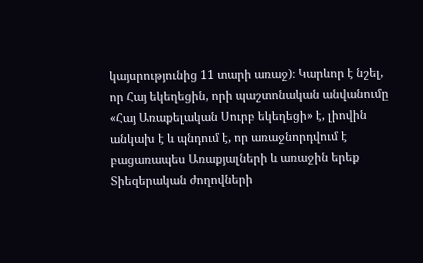կայսրությունից 11 տարի առաջ)։ Կարևոր է նշել, որ Հայ եկեղեցին, որի պաշտոնական անվանումը «Հայ Առաքելական Սուրբ եկեղեցի» է, լիովին անկախ է և պնդում է, որ առաջնորդվում է բացառապես Առաքյալների և առաջին երեք Տիեզերական ժողովների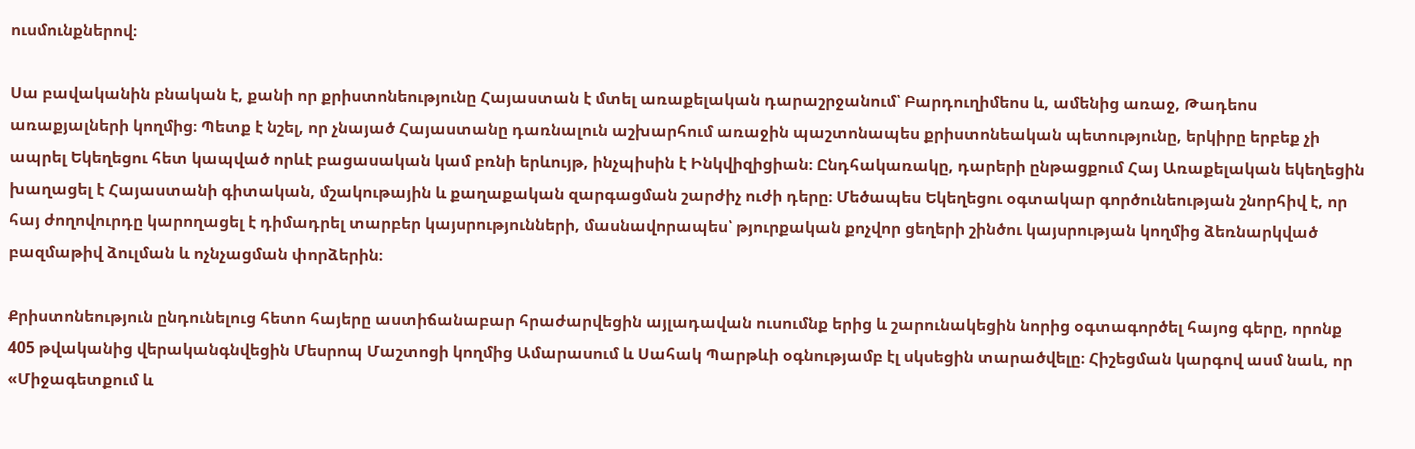ուսմունքներով։

Սա բավականին բնական է, քանի որ քրիստոնեությունը Հայաստան է մտել առաքելական դարաշրջանում՝ Բարդուղիմեոս և, ամենից առաջ, Թադեոս առաքյալների կողմից։ Պետք է նշել, որ չնայած Հայաստանը դառնալուն աշխարհում առաջին պաշտոնապես քրիստոնեական պետությունը, երկիրը երբեք չի ապրել Եկեղեցու հետ կապված որևէ բացասական կամ բռնի երևույթ, ինչպիսին է Ինկվիզիցիան։ Ընդհակառակը, դարերի ընթացքում Հայ Առաքելական եկեղեցին խաղացել է Հայաստանի գիտական, մշակութային և քաղաքական զարգացման շարժիչ ուժի դերը։ Մեծապես Եկեղեցու օգտակար գործունեության շնորհիվ է, որ հայ ժողովուրդը կարողացել է դիմադրել տարբեր կայսրությունների, մասնավորապես՝ թյուրքական քոչվոր ցեղերի շինծու կայսրության կողմից ձեռնարկված բազմաթիվ ձուլման և ոչնչացման փորձերին։

Քրիստոնեություն ընդունելուց հետո հայերը աստիճանաբար հրաժարվեցին այլադավան ուսումնք երից և շարունակեցին նորից օգտագործել հայոց գերը, որոնք 405 թվականից վերականգնվեցին Մեսրոպ Մաշտոցի կողմից Ամարասում և Սահակ Պարթևի օգնությամբ էլ սկսեցին տարածվելը։ Հիշեցման կարգով ասմ նաև, որ «Միջագետքում և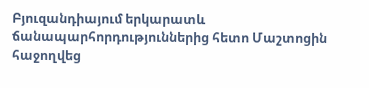Բյուզանդիայում երկարատև ճանապարհորդություններից հետո Մաշտոցին հաջողվեց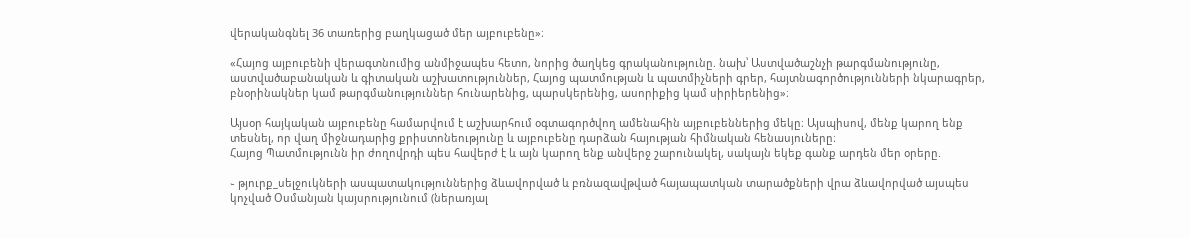վերականգնել 36 տառերից բաղկացած մեր այբուբենը»։

«Հայոց այբուբենի վերագտնումից անմիջապես հետո, նորից ծաղկեց գրականությունը. նախ՝ Աստվածաշնչի թարգմանությունը, աստվածաբանական և գիտական աշխատություններ, Հայոց պատմության և պատմիչների գրեր, հայտնագործությունների նկարագրեր, բնօրինակներ կամ թարգմանություններ հունարենից, պարսկերենից, ասորիքից կամ սիրիերենից»։

Այսօր հայկական այբուբենը համարվում է աշխարհում օգտագործվող ամենահին այբուբեններից մեկը։ Այսպիսով, մենք կարող ենք տեսնել, որ վաղ միջնադարից քրիստոնեությունը և այբուբենը դարձան հայության հիմնական հենասյուները։
Հայոց Պատմությունն իր ժողովրդի պես հավերժ է և այն կարող ենք անվերջ շարունակել, սակայն եկեք գանք արդեն մեր օրերը.

֊ թյուրք_սելջուկների ասպատակություններից ձևավորված և բռնազավթված հայապատկան տարածքների վրա ձևավորված այսպես կոչված Օսմանյան կայսրությունում (ներառյալ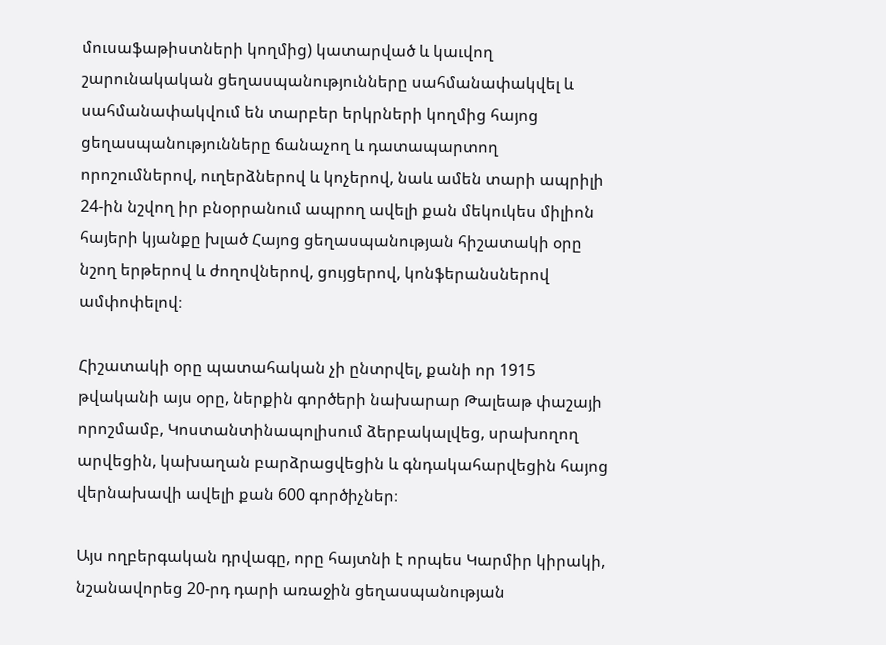մուսաֆաթիստների կողմից) կատարված և կաւվող շարունակական ցեղասպանությունները սահմանափակվել և սահմանափակվում են տարբեր երկրների կողմից հայոց ցեղասպանությունները ճանաչող և դատապարտող որոշումներով, ուղերձներով և կոչերով, նաև ամեն տարի ապրիլի 24-ին նշվող իր բնօրրանում ապրող ավելի քան մեկուկես միլիոն հայերի կյանքը խլած Հայոց ցեղասպանության հիշատակի օրը նշող երթերով և ժողովներով, ցույցերով, կոնֆերանսներով ամփոփելով։

Հիշատակի օրը պատահական չի ընտրվել, քանի որ 1915 թվականի այս օրը, ներքին գործերի նախարար Թալեաթ փաշայի որոշմամբ, Կոստանտինապոլիսում ձերբակալվեց, սրախողող արվեցին, կախաղան բարձրացվեցին և գնդակահարվեցին հայոց վերնախավի ավելի քան 600 գործիչներ։

Այս ողբերգական դրվագը, որը հայտնի է որպես Կարմիր կիրակի, նշանավորեց 20-րդ դարի առաջին ցեղասպանության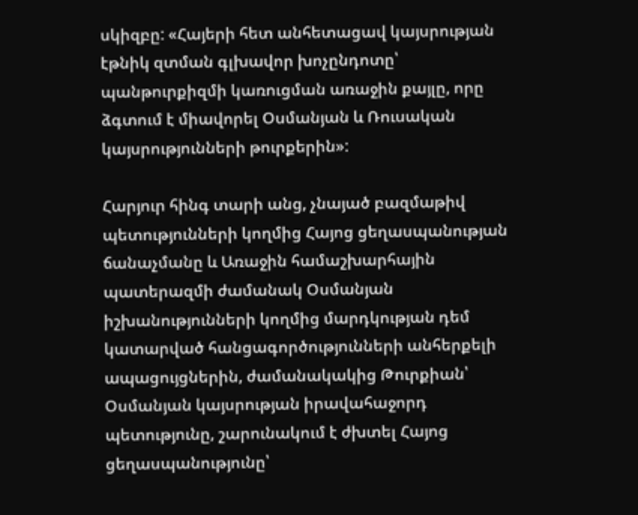սկիզբը: «Հայերի հետ անհետացավ կայսրության էթնիկ զտման գլխավոր խոչընդոտը՝ պանթուրքիզմի կառուցման առաջին քայլը, որը ձգտում է միավորել Օսմանյան և Ռուսական կայսրությունների թուրքերին»:

Հարյուր հինգ տարի անց, չնայած բազմաթիվ պետությունների կողմից Հայոց ցեղասպանության ճանաչմանը և Առաջին համաշխարհային պատերազմի ժամանակ Օսմանյան իշխանությունների կողմից մարդկության դեմ կատարված հանցագործությունների անհերքելի ապացույցներին, ժամանակակից Թուրքիան՝ Օսմանյան կայսրության իրավահաջորդ պետությունը, շարունակում է ժխտել Հայոց ցեղասպանությունը՝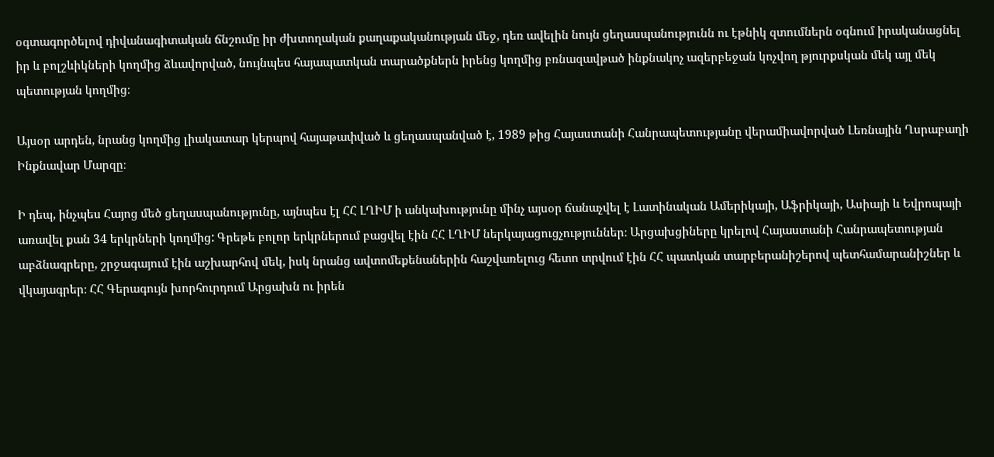օգտագործելով դիվանագիտական ճնշումը իր ժխտողական քաղաքականության մեջ, դեռ ավելին նույն ցեղասպանությունն ու էթնիկ զտումներն օգնում իրականացնել իր և բոլշևիկների կողմից ձևավորված, նույնպես հայապատկան տարածքներն իրենց կողմից բռնազավթած ինքնակոչ ազերբեջան կոչվող թյուրքսկան մեկ այլ մեկ պետության կողմից։

Այսօր արդեն, նրանց կողմից լիակատար կերպով հայաթափված և ցեղասպանված է, 1989 թից Հայաստանի Հանրապետությանը վերամիավորված Լեռնային Ղսրաբաղի Ինքնավար Մարզը։

Ի դեպ, ինչպես Հայոց մեծ ցեղասպանությունը, այնպես էլ ՀՀ ԼՂԻՄ ի անկախությունը մինչ այսօր ճանաչվել է Լատինական Ամերիկայի, Աֆրիկայի, Ասիայի և Եվրոպայի առավել քան 34 երկրների կողմից: Գրեթե բոլոր երկրներում բացվել էին ՀՀ ԼՂԻՄ ներկայացուցչություններ։ Արցախցիները կրելով Հայաստանի Հանրապետության աբձնագրերը, շրջագայում էին աշխարհով մեկ, իսկ նրանց ավտոմեքենաներին հաշվառելուց հետո տրվում էին ՀՀ պատկան տարբերանիշերով պետհամարանիշներ և վկայագրեր։ ՀՀ Գերագույն խորհուրդում Արցախն ու իրեն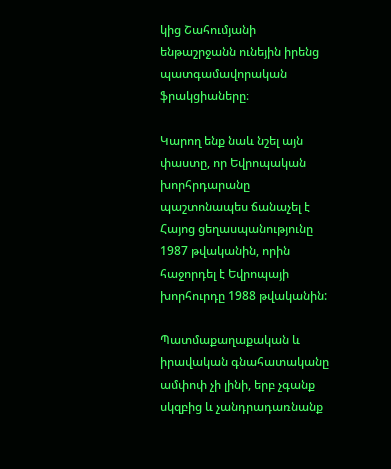կից Շահումյանի ենթաշրջանն ունեյին իրենց պատգամավորական ֆրակցիաները։

Կարող ենք նաև նշել այն փաստը, որ Եվրոպական խորհրդարանը պաշտոնապես ճանաչել է Հայոց ցեղասպանությունը 1987 թվականին, որին հաջորդել է Եվրոպայի խորհուրդը 1988 թվականին:

Պատմաքաղաքական և իրավական գնահատականը ամփոփ չի լինի, երբ չգանք սկզբից և չանդրադառնանք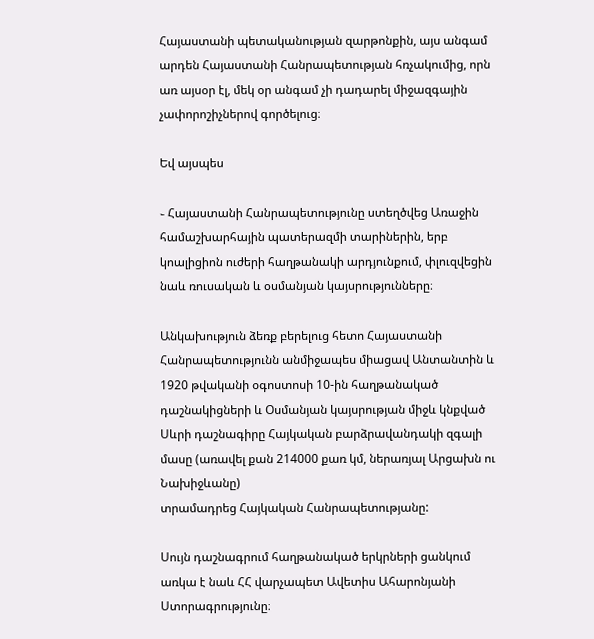Հայաստանի պետականության զարթոնքին, այս անգամ արդեն Հայաստանի Հանրապետության հռչակումից, որն առ այսօր էլ, մեկ օր անգամ չի դադարել միջազգային չափորոշիչներով գործելուց։

Եվ այսպես

֊ Հայաստանի Հանրապետությունը ստեղծվեց Առաջին համաշխարհային պատերազմի տարիներին, երբ կոալիցիոն ուժերի հաղթանակի արդյունքում, փլուզվեցին նաև ռուսական և օսմանյան կայսրությունները։

Անկախություն ձեռք բերելուց հետո Հայաստանի Հանրապետությունն անմիջապես միացավ Անտանտին և 1920 թվականի օգոստոսի 10-ին հաղթանակած դաշնակիցների և Օսմանյան կայսրության միջև կնքված Սևրի դաշնագիրը Հայկական բարձրավանդակի զգալի մասը (առավել քան 214000 քառ կմ, ներառյալ Արցախն ու Նախիջևանը)
տրամադրեց Հայկական Հանրապետությանը:

Սույն դաշնագրում հաղթանակած երկրների ցանկում առկա է նաև ՀՀ վարչապետ Ավետիս Ահարոնյանի Ստորագրությունը։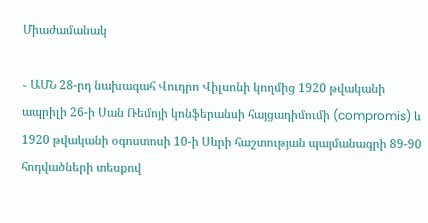Միաժամանակ

֊ ԱՄՆ 28-րդ նախագահ Վուդրո Վիլսոնի կողմից 1920 թվականի ապրիլի 26-ի Սան Ռեմոյի կոնֆերանսի հայցադիմումի (compromis) և 1920 թվականի օգոստոսի 10-ի Սևրի հաշտության պայմանագրի 89-90 հոդվածների տեսքով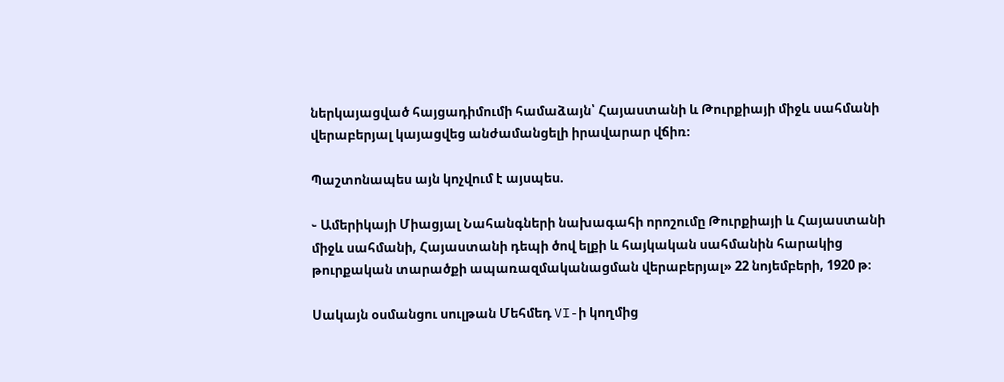ներկայացված հայցադիմումի համաձայն՝ Հայաստանի և Թուրքիայի միջև սահմանի վերաբերյալ կայացվեց անժամանցելի իրավարար վճիռ։

Պաշտոնապես այն կոչվում է այսպես.

֊ Ամերիկայի Միացյալ Նահանգների նախագահի որոշումը Թուրքիայի և Հայաստանի միջև սահմանի, Հայաստանի դեպի ծով ելքի և հայկական սահմանին հարակից թուրքական տարածքի ապառազմականացման վերաբերյալ» 22 նոյեմբերի, 1920 թ։

Սակայն օսմանցու սուլթան Մեհմեդ VI-ի կողմից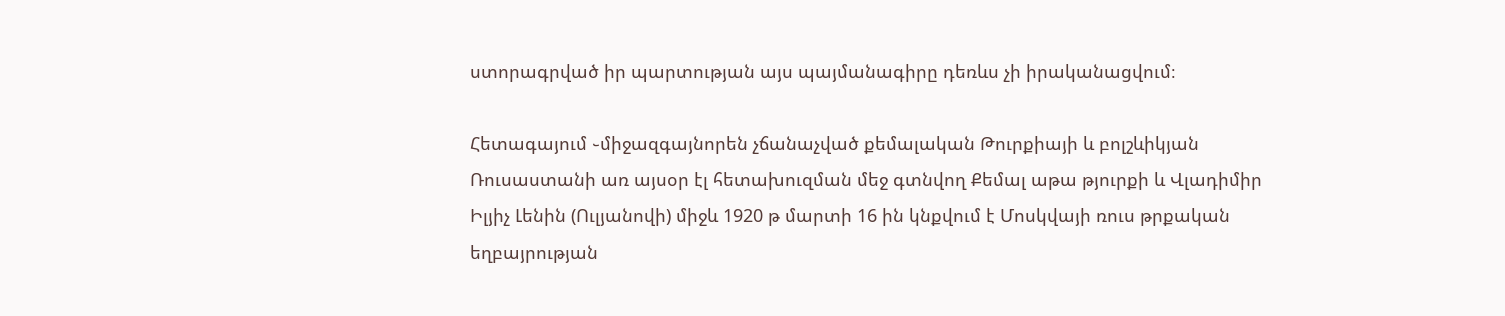ստորագրված իր պարտության այս պայմանագիրը դեռևս չի իրականացվում։

Հետագայում ֊միջազգայնորեն չճանաչված քեմալական Թուրքիայի և բոլշևիկյան Ռուսաստանի առ այսօր էլ հետախուզման մեջ գտնվող Քեմալ աթա թյուրքի և Վլադիմիր Իլյիչ Լենին (Ուլյանովի) միջև 1920 թ մարտի 16 ին կնքվում է Մոսկվայի ռուս թրքական եղբայրության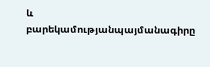և բարեկամությանպայմանագիրը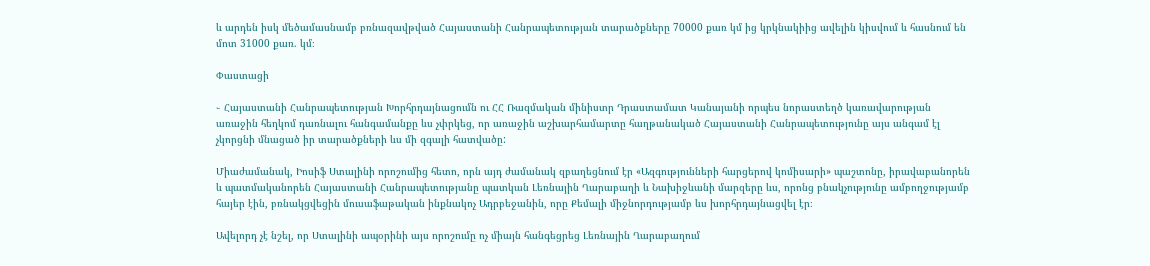և արդեն իսկ մեծամասնամբ բռնազավթված Հայաստանի Հանրապետության տարածքները 70000 քառ կմ ից կրկնակիից ավելին կիսվում և հասնում են մոտ 31000 քառ. կմ։

Փաստացի

֊ Հայաստանի Հանրապետության Խորհրդայնացումն ու ՀՀ Ռազմական մինիստր Դրաստամատ Կանայանի որպես նորաստեղծ կառավարության առաջին հեղկոմ դառնալու հանգամանքը ևս չփրկեց, որ առաջին աշխարհամարտը հաղթանակած Հայաստանի Հանրապետությունը այս անգամ էլ չկորցնի մնացած իր տարածքների ևս մի զգալի հատվածը:

Միաժամանակ, Իոսիֆ Ստալինի որոշումից հետո, որն այդ ժամանակ զբաղեցնում էր «Ազգությունների հարցերով կոմիսարի» պաշտոնը, իրավաբանորեն և պատմականորեն Հայաստանի Հանրապետությանը պատկան Լեռնային Ղարաբաղի և Նախիջևանի մարզերը ևս, որոնց բնակչությունը ամբողջությամբ հայեր էին, բռնակցվեցին մուսաֆաթական ինքնակոչ Ադրբեջանին, որը Քեմալի միջնորդությամբ ևս խորհրդայնացվել էր։

Ավելորդ չէ նշել, որ Ստալինի ապօրինի այս որոշումը ոչ միայն հանգեցրեց Լեռնային Ղարաբաղում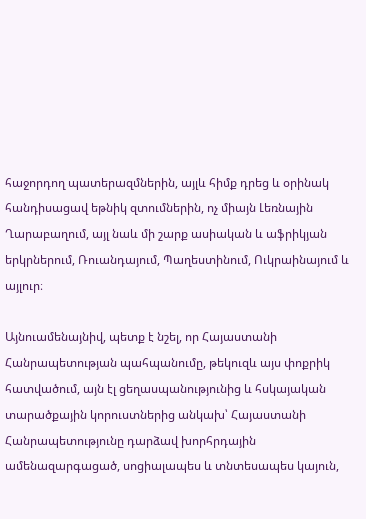հաջորդող պատերազմներին, այլև հիմք դրեց և օրինակ հանդիսացավ եթնիկ զտումներին, ոչ միայն Լեռնային Ղարաբաղում, այլ նաև մի շարք ասիական և աֆրիկյան երկրներում, Ռուանդայում, Պաղեստինում, Ուկրաինայում և այլուր։

Այնուամենայնիվ, պետք է նշել, որ Հայաստանի Հանրապետության պահպանումը, թեկուզև այս փոքրիկ հատվածում, այն էլ ցեղասպանությունից և հսկայական տարածքային կորուստներից անկախ՝ Հայաստանի Հանրապետությունը դարձավ խորհրդային ամենազարգացած, սոցիալապես և տնտեսապես կայուն,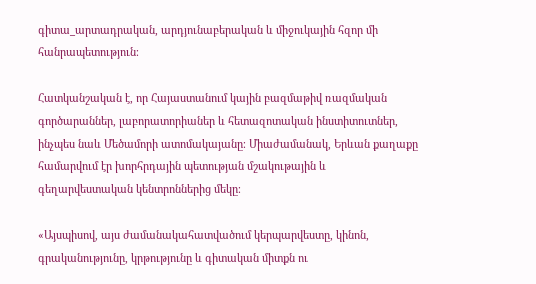գիտա_արտադրական, արդյունաբերական և միջուկային հզոր մի հանրապետություն։

Հատկանշական է, որ Հայաստանում կային բազմաթիվ ռազմական գործարաններ, լաբորատորիաներ և հետազոտական ինստիտուտներ, ինչպես նաև Մեծամորի ատոմակայանը։ Միաժամանակ, Երևան քաղաքը համարվում էր խորհրդային պետության մշակութային և գեղարվեստական կենտրոններից մեկը։

«Այսպիսով, այս ժամանակահատվածում կերպարվեստը, կինոն, գրականությունը, կրթությունը և գիտական միտքն ու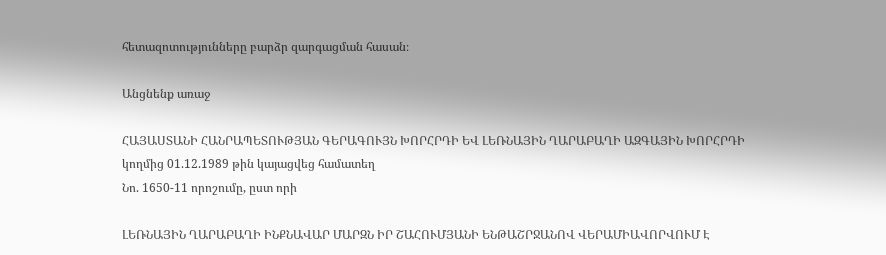հետազոտությունները բարձր զարգացման հասան։

Անցնենք առաջ

ՀԱՅԱՍՏԱՆԻ ՀԱՆՐԱՊԵՏՈՒԹՅԱՆ ԳԵՐԱԳՈՒՅՆ ԽՈՐՀՐԴԻ ԵՎ ԼԵՌՆԱՅԻՆ ՂԱՐԱԲԱՂԻ ԱԶԳԱՅԻՆ ԽՈՐՀՐԴԻ կողմից 01.12.1989 թին կայացվեց համատեղ
Նո. 1650-11 որոշումը, ըստ որի

ԼԵՌՆԱՅԻՆ ՂԱՐԱԲԱՂԻ ԻՆՔՆԱՎԱՐ ՄԱՐԶՆ ԻՐ ՇԱՀՈՒՄՅԱՆԻ ԵՆԹԱՇՐՋԱՆՈՎ ՎԵՐԱՄԻԱՎՈՐՎՈՒՄ Է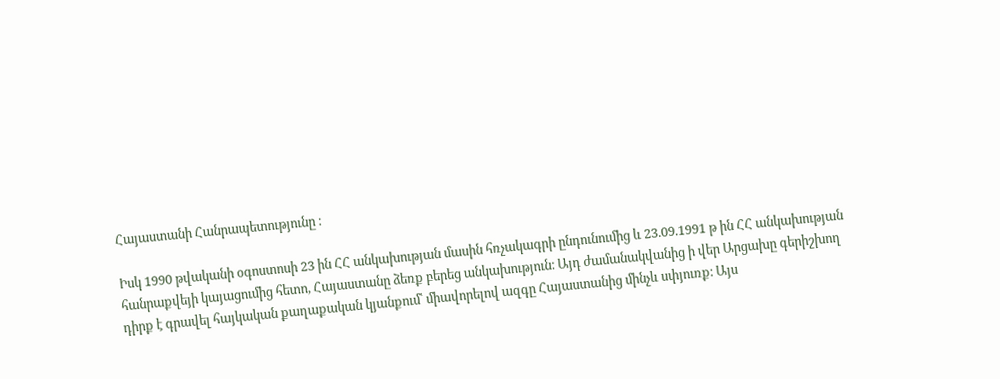Հայաստանի Հանրապետությունը ։

Իսկ 1990 թվականի օգոստոսի 23 ին ՀՀ անկախության մասին հռչակագրի ընդունումից և 23.09.1991 թ ին ՀՀ անկախության հանրաքվեյի կայացումից հետո, Հայաստանը ձեռք բերեց անկախություն։ Այդ ժամանակվանից ի վեր Արցախը գերիշխող դիրք է գրավել հայկական քաղաքական կյանքում՝ միավորելով ազգը Հայաստանից մինչև սփյուռք։ Այս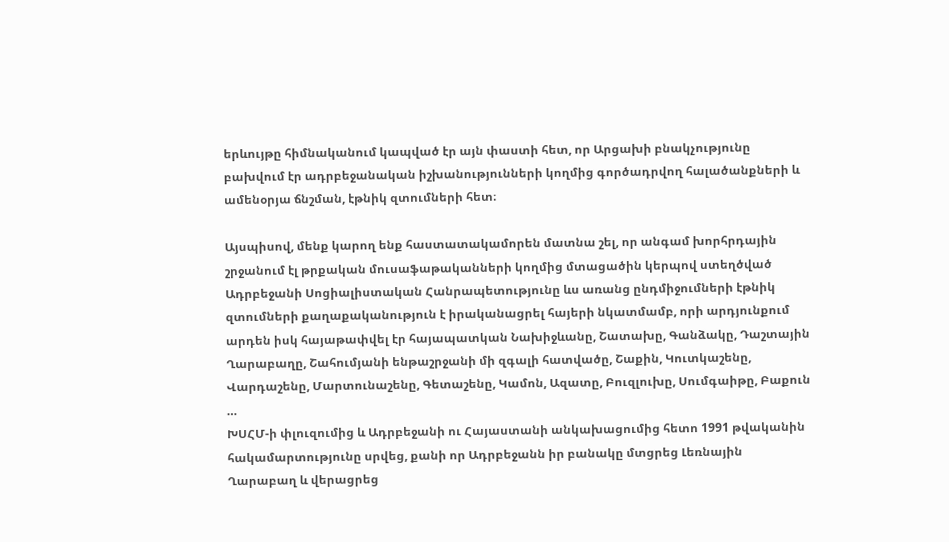երևույթը հիմնականում կապված էր այն փաստի հետ, որ Արցախի բնակչությունը բախվում էր ադրբեջանական իշխանությունների կողմից գործադրվող հալածանքների և ամենօրյա ճնշման, էթնիկ զտումների հետ։

Այսպիսով, մենք կարող ենք հաստատակամորեն մատնա շել, որ անգամ խորհրդային շրջանում էլ թրքական մուսաֆաթականների կողմից մտացածին կերպով ստեղծված Ադրբեջանի Սոցիալիստական Հանրապետությունը ևս առանց ընդմիջումների էթնիկ զտումների քաղաքականություն է իրականացրել հայերի նկատմամբ, որի արդյունքում արդեն իսկ հայաթափվել էր հայապատկան Նախիջևանը, Շատախը, Գանձակը, Դաշտային Ղարաբաղը, Շահումյանի ենթաշրջանի մի զգալի հատվածը, Շաքին, Կուտկաշենը, Վարդաշենը, Մարտունաշենը, Գետաշենը, Կամոն, Ազատը, Բուզլուխը, Սումգաիթը, Բաքուն …
ԽՍՀՄ-ի փլուզումից և Ադրբեջանի ու Հայաստանի անկախացումից հետո 1991 թվականին հակամարտությունը սրվեց, քանի որ Ադրբեջանն իր բանակը մտցրեց Լեռնային Ղարաբաղ և վերացրեց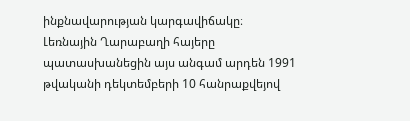ինքնավարության կարգավիճակը։ Լեռնային Ղարաբաղի հայերը պատասխանեցին այս անգամ արդեն 1991 թվականի դեկտեմբերի 10 հանրաքվեյով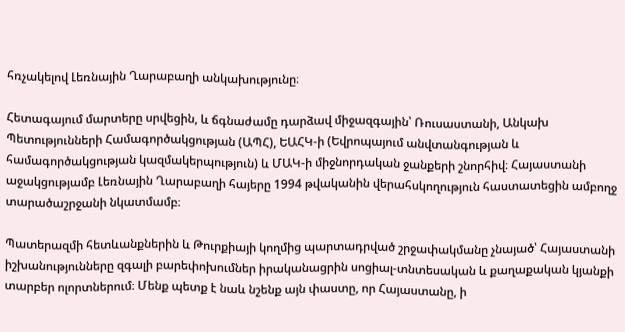հռչակելով Լեռնային Ղարաբաղի անկախությունը։

Հետագայում մարտերը սրվեցին, և ճգնաժամը դարձավ միջազգային՝ Ռուսաստանի, Անկախ Պետությունների Համագործակցության (ԱՊՀ), ԵԱՀԿ-ի (Եվրոպայում անվտանգության և համագործակցության կազմակերպություն) և ՄԱԿ-ի միջնորդական ջանքերի շնորհիվ։ Հայաստանի աջակցությամբ Լեռնային Ղարաբաղի հայերը 1994 թվականին վերահսկողություն հաստատեցին ամբողջ տարածաշրջանի նկատմամբ։

Պատերազմի հետևանքներին և Թուրքիայի կողմից պարտադրված շրջափակմանը չնայած՝ Հայաստանի իշխանությունները զգալի բարեփոխումներ իրականացրին սոցիալ-տնտեսական և քաղաքական կյանքի տարբեր ոլորտներում։ Մենք պետք է նաև նշենք այն փաստը, որ Հայաստանը, ի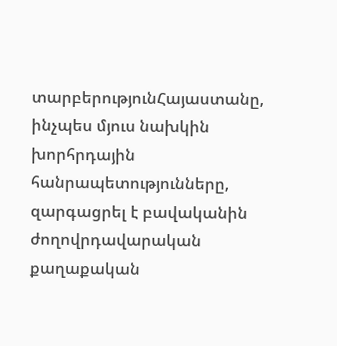տարբերությունՀայաստանը, ինչպես մյուս նախկին խորհրդային հանրապետությունները, զարգացրել է բավականին ժողովրդավարական քաղաքական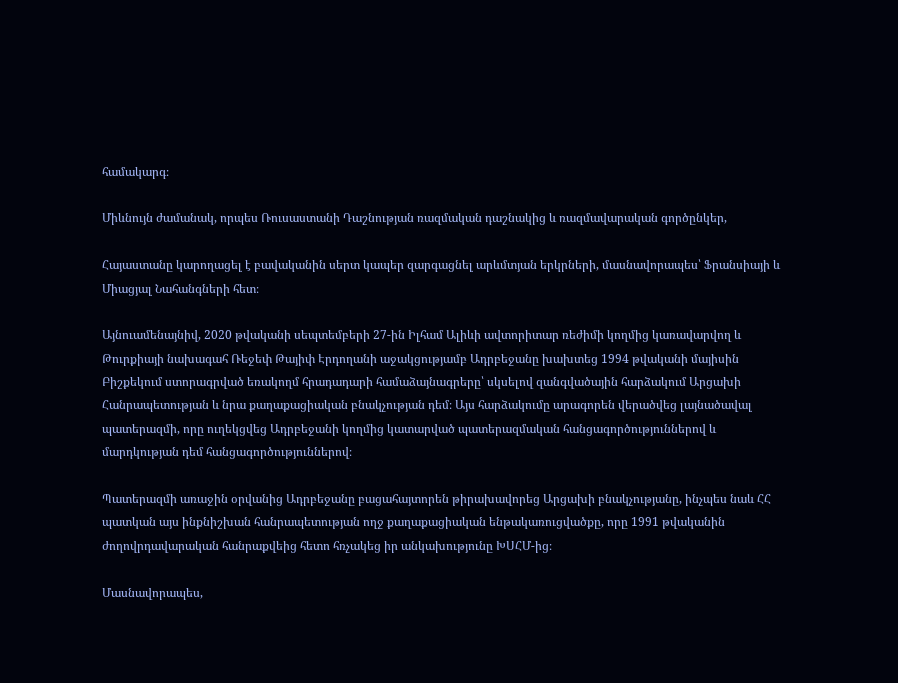համակարգ։

Միևնույն ժամանակ, որպես Ռուսաստանի Դաշնության ռազմական դաշնակից և ռազմավարական գործընկեր,

Հայաստանը կարողացել է բավականին սերտ կապեր զարգացնել արևմտյան երկրների, մասնավորապես՝ Ֆրանսիայի և Միացյալ Նահանգների հետ։

Այնուամենայնիվ, 2020 թվականի սեպտեմբերի 27-ին Իլհամ Ալիևի ավտորիտար ռեժիմի կողմից կառավարվող և Թուրքիայի նախագահ Ռեջեփ Թայիփ Էրդողանի աջակցությամբ Ադրբեջանը խախտեց 1994 թվականի մայիսին Բիշքեկում ստորագրված եռակողմ հրադադարի համաձայնագրերը՝ սկսելով զանգվածային հարձակում Արցախի Հանրապետության և նրա քաղաքացիական բնակչության դեմ։ Այս հարձակումը արագորեն վերածվեց լայնածավալ պատերազմի, որը ուղեկցվեց Ադրբեջանի կողմից կատարված պատերազմական հանցագործություններով և մարդկության դեմ հանցագործություններով։

Պատերազմի առաջին օրվանից Ադրբեջանը բացահայտորեն թիրախավորեց Արցախի բնակչությանը, ինչպես նաև ՀՀ պատկան այս ինքնիշխան հանրապետության ողջ քաղաքացիական ենթակառուցվածքը, որը 1991 թվականին ժողովրդավարական հանրաքվեից հետո հռչակեց իր անկախությունը ԽՍՀՄ-ից։

Մասնավորապես,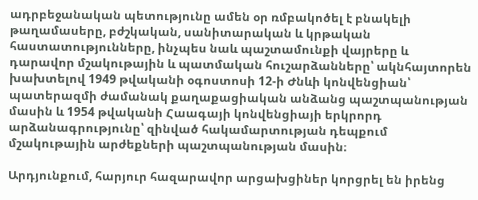ադրբեջանական պետությունը ամեն օր ռմբակոծել է բնակելի թաղամասերը, բժշկական, սանիտարական և կրթական հաստատությունները, ինչպես նաև պաշտամունքի վայրերը և դարավոր մշակութային և պատմական հուշարձանները՝ ակնհայտորեն խախտելով 1949 թվականի օգոստոսի 12-ի Ժնևի կոնվենցիան՝ պատերազմի ժամանակ քաղաքացիական անձանց պաշտպանության մասին և 1954 թվականի Հաագայի կոնվենցիայի երկրորդ արձանագրությունը՝ զինված հակամարտության դեպքում մշակութային արժեքների պաշտպանության մասին։

Արդյունքում, հարյուր հազարավոր արցախցիներ կորցրել են իրենց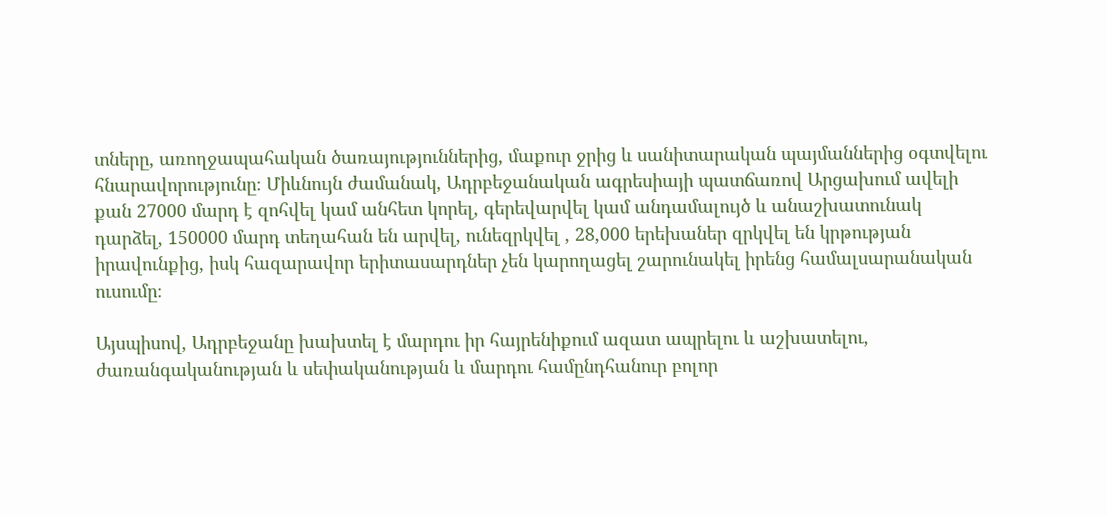տները, առողջապահական ծառայություններից, մաքուր ջրից և սանիտարական պայմաններից օգտվելու հնարավորությունը։ Միևնույն ժամանակ, Ադրբեջանական ագրեսիայի պատճառով Արցախում ավելի քան 27000 մարդ է զոհվել կամ անհետ կորել, գերեվարվել կամ անդամալույծ և անաշխատունակ դարձել, 150000 մարդ տեղահան են արվել, ունեզրկվել , 28,000 երեխաներ զրկվել են կրթության իրավունքից, իսկ հազարավոր երիտասարդներ չեն կարողացել շարունակել իրենց համալսարանական ուսումը։

Այսպիսով, Ադրբեջանը խախտել է մարդու իր հայրենիքում ազատ ապրելու և աշխատելու, ժառանգականության և սեփականության և մարդու համընդհանուր բոլոր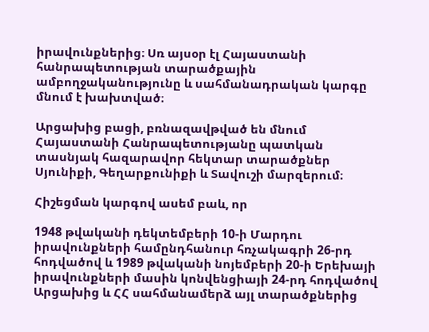իրավունքներից։ Սռ այսօր էլ Հայաստանի հանրապետության տարածքային ամբողջականությունը և սահմանադրական կարգը մնում է խախտված։

Արցախից բացի, բռնազավթված են մնում Հայաստանի Հանրապետությանը պատկան տասնյակ հազարավոր հեկտար տարածքներ Սյունիքի, Գեղարքունիքի և Տավուշի մարզերում։

Հիշեցման կարգով ասեմ բաև, որ

1948 թվականի դեկտեմբերի 10-ի Մարդու իրավունքների համընդհանուր հռչակագրի 26-րդ հոդվածով և 1989 թվականի նոյեմբերի 20-ի Երեխայի իրավունքների մասին կոնվենցիայի 24-րդ հոդվածով Արցախից և ՀՀ սահմանամերձ այլ տարածքներից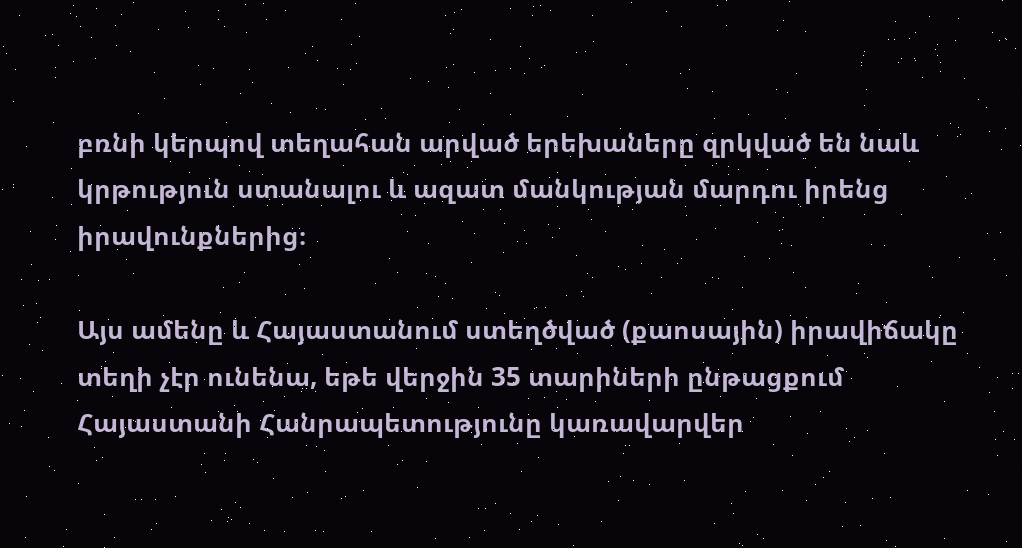բռնի կերպով տեղահան արված երեխաները զրկված են նաև կրթություն ստանալու և ազատ մանկության մարդու իրենց իրավունքներից։

Այս ամենը և Հայաստանում ստեղծված (քաոսային) իրավիճակը տեղի չէր ունենա, եթե վերջին 35 տարիների ընթացքում Հայաստանի Հանրապետությունը կառավարվեր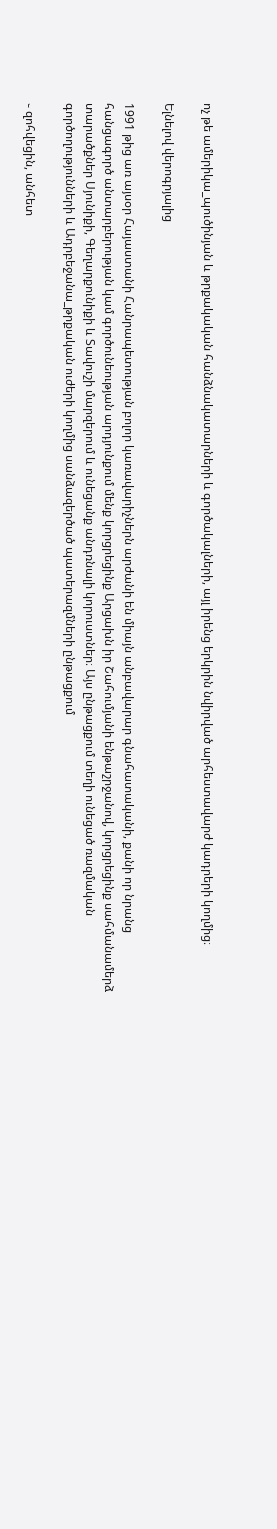ոչ թե ամերիկա_պուծինյան և թրքակական հանձնակատարների և գործակալների, այլ իրենց երկրին նվիրված արհեստավարժ կադրերի կողմից։

Ելնելով վերոգրյալից

1991 թից առ այսօր Հայաստանի Հանրապետության բոլոր կառավարիչներն արժանի են միայն անբավարար գնահատականի, քանի որ նրանց հանցագործ անտարբերության կամ գործունեության արդյունքում մենք կորցրեցինք Արցախն իր Շահումյանի ենթաշրջանով, կորցրեցինք սահմանամերձ տարածքներ Սյունիքի, Գեղարքունիքի և Տավուշի մարզերում և ունեցանք անդռնալի կորուստներ։ Այս ընթացքում տեղի ունեցած ռազմական գործողությունների և Ադրբեջանա_թրքական ուժերի կողմից սանձազերծած պատերազմների ընթացքում

֊ զոհվեցին, անհետ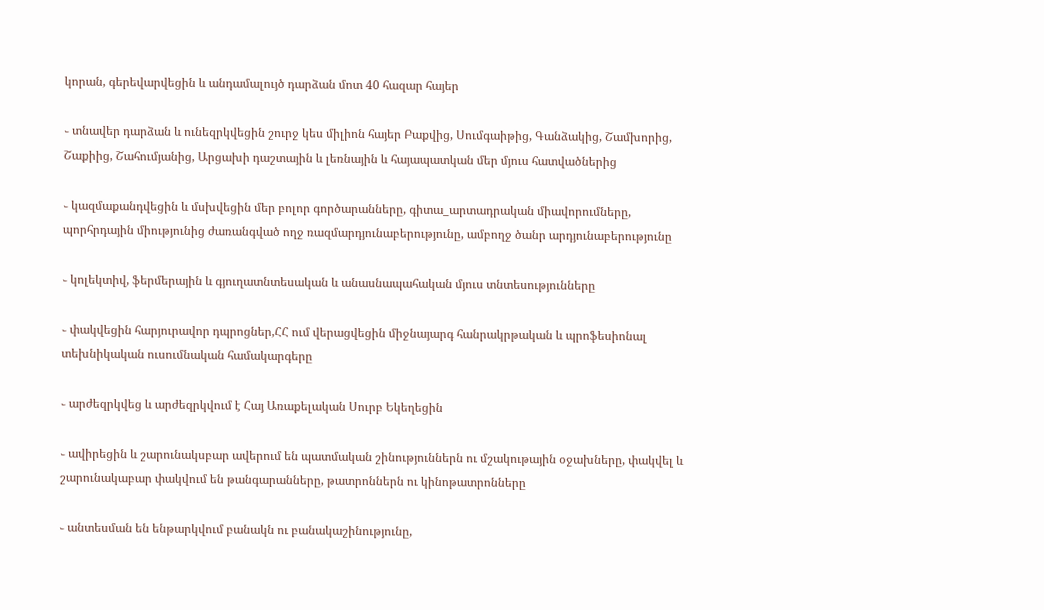կորան, գերեվարվեցին և անդամալույծ դարձան մոտ 40 հազար հայեր

֊ տնավեր դարձան և ունեզրկվեցին շուրջ կես միլիոն հայեր Բաքվից, Սումգաիթից, Գանձակից, Շամխորից, Շաքիից, Շահումյանից, Արցախի դաշտային և լեռնային և հայապատկան մեր մյուս հատվածներից

֊ կազմաքանդվեցին և մսխվեցին մեր բոլոր գործարանները, գիտա_արտադրական միավորումները, պորհրդային միությունից ժառանգված ողջ ռազմարդյունաբերությունը, ամբողջ ծանր արդյունաբերությունը

֊ կոլեկտիվ, ֆերմերային և գյուղատնտեսական և անասնապահական մյուս տնտեսությունները

֊ փակվեցին հարյուրավոր դպրոցներ,ՀՀ ում վերացվեցին միջնայարգ հանրակրթական և պրոֆեսիոնալ տեխնիկական ուսումնական համակարգերը

֊ արժեզրկվեց և արժեզրկվում է Հայ Առաքելական Սուրբ Եկեղեցին

֊ ավիրեցին և շարունակսբար ավերում են պատմական շինություններն ու մշակութային օջախները, փակվել և շարունակաբար փակվում են թանգարանները, թատրոններն ու կինոթատրոնները

֊ անտեսման են ենթարկվում բանակն ու բանակաշինությունը,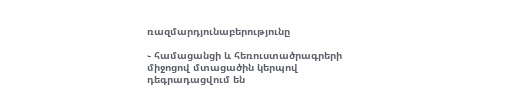ռազմարդյունաբերությունը

֊ համացանցի և հեռուստածրագրերի միջոցով մտացածին կերպով դեգրադացվում են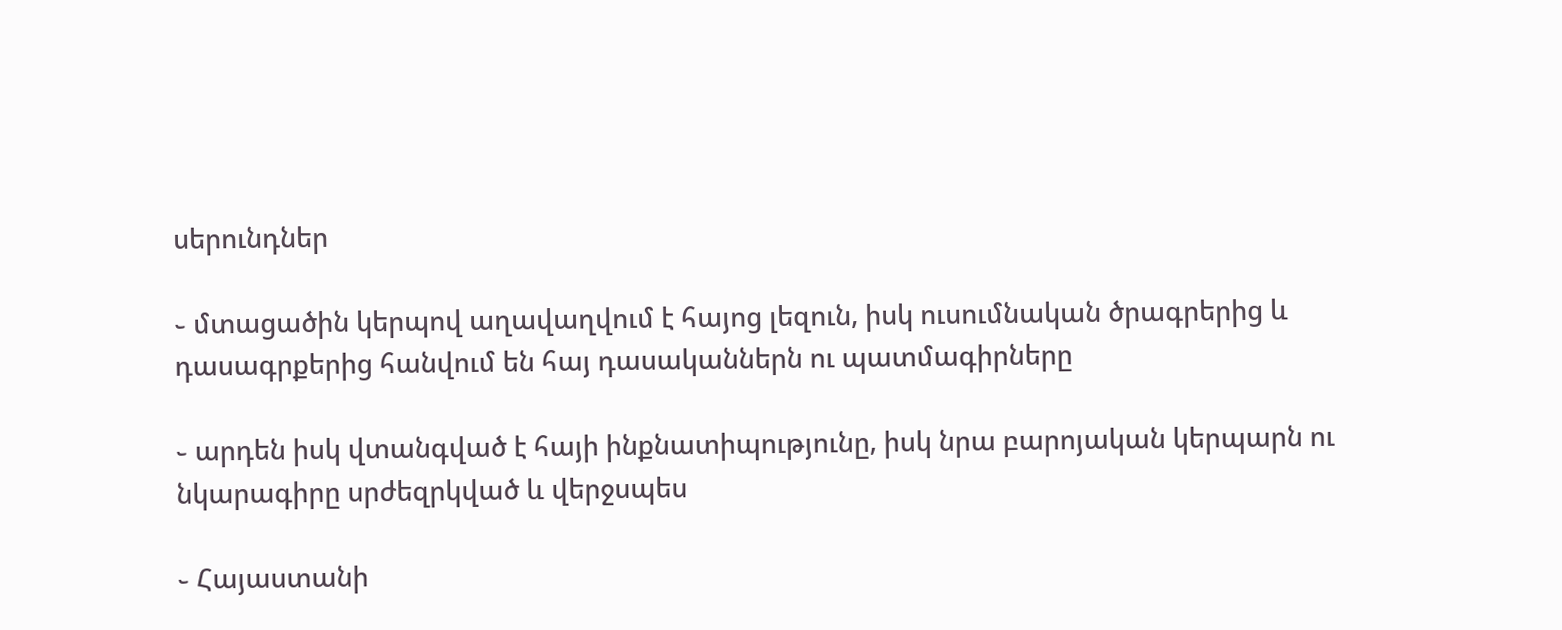սերունդներ

֊ մտացածին կերպով աղավաղվում է հայոց լեզուն, իսկ ուսումնական ծրագրերից և դասագրքերից հանվում են հայ դասականներն ու պատմագիրները

֊ արդեն իսկ վտանգված է հայի ինքնատիպությունը, իսկ նրա բարոյական կերպարն ու նկարագիրը սրժեզրկված և վերջսպես

֊ Հայաստանի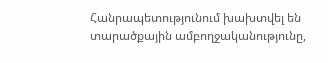Հանրապետությունում խախտվել են տարածքային ամբողջականությունը,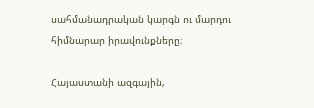սահմանադրական կարգն ու մարդու հիմնարար իրավունքները։

Հայաստանի ազգային,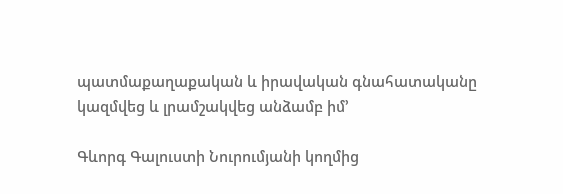պատմաքաղաքական և իրավական գնահատականը կազմվեց և լրամշակվեց անձամբ իմ’

Գևորգ Գալուստի Նուրումյանի կողմից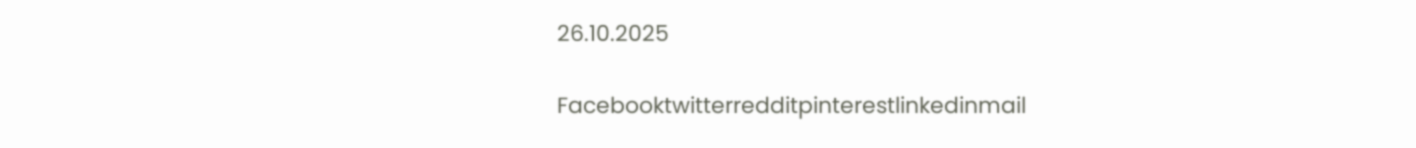26.10.2025

Facebooktwitterredditpinterestlinkedinmail